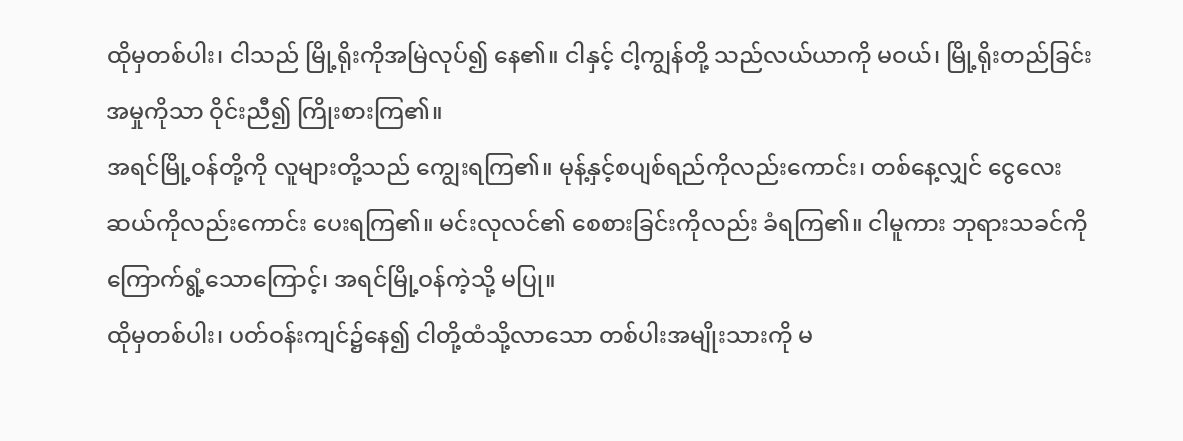ထိုမှတစ်ပါး၊ ငါသည် မြို့ရိုးကိုအမြဲလုပ်၍ နေ၏။ ငါနှင့် ငါ့ကျွန်တို့ သည်လယ်ယာကို မဝယ်၊ မြို့ရိုးတည်ခြင်းအမှုကိုသာ ဝိုင်းညီ၍ ကြိုးစားကြ၏။
အရင်မြို့ဝန်တို့ကို လူများတို့သည် ကျွေးရကြ၏။ မုန့်နှင့်စပျစ်ရည်ကိုလည်းကောင်း၊ တစ်နေ့လျှင် ငွေလေးဆယ်ကိုလည်းကောင်း ပေးရကြ၏။ မင်းလုလင်၏ စေစားခြင်းကိုလည်း ခံရကြ၏။ ငါမူကား ဘုရားသခင်ကို ကြောက်ရွံ့သောကြောင့်၊ အရင်မြို့ဝန်ကဲ့သို့ မပြု။
ထိုမှတစ်ပါး၊ ပတ်ဝန်းကျင်၌နေ၍ ငါတို့ထံသို့လာသော တစ်ပါးအမျိုးသားကို မ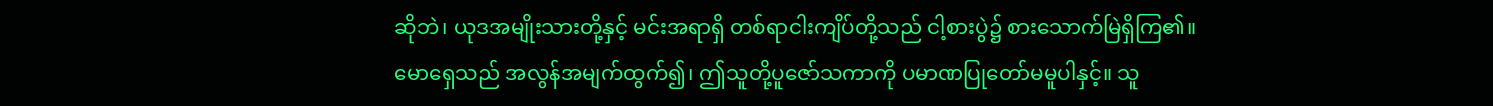ဆိုဘဲ၊ ယုဒအမျိုးသားတို့နှင့် မင်းအရာရှိ တစ်ရာငါးကျိပ်တို့သည် ငါ့စားပွဲ၌ စားသောက်မြဲရှိကြ၏။
မောရှေသည် အလွန်အမျက်ထွက်၍၊ ဤသူတို့ပူဇော်သကာကို ပမာဏပြုတော်မမူပါနှင့်။ သူ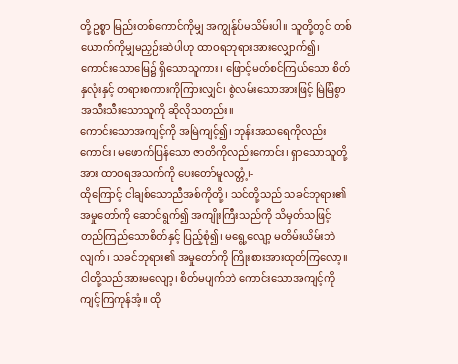တို့ဥစ္စာ မြည်းတစ်ကောင်ကိုမျှ အကျွန်ုပ်မသိမ်းပါ။ သူတို့တွင် တစ်ယောက်ကိုမျှမညှဉ်းဆဲပါဟု ထာဝရဘုရားအားလျှောက်၍၊
ကောင်းသောမြေ၌ ရှိသောသူကား၊ ဖြောင့်မတ်စင်ကြယ်သော စိတ်နှလုံးနှင့် တရားစကားကိုကြားလျှင်၊ စွဲလမ်းသောအားဖြင့် မြဲမြံစွာ အသီးသီးသောသူကို ဆိုလိုသတည်း။
ကောင်းသောအကျင့်ကို အမြဲကျင့်၍၊ ဘုန်းအသရေကိုလည်းကောင်း၊ မဖောက်ပြန်သော ဇာတိကိုလည်းကောင်း၊ ရှာသောသူတို့အား ထာဝရအသက်ကို ပေးတော်မူလတ္တံ့၊-
ထိုကြောင့် ငါချစ်သောညီအစ်ကိုတို့၊ သင်တို့သည် သခင်ဘုရား၏အမှုတော်ကို ဆောင်ရွက်၍ အကျိုးကြီးသည်ကို သိမှတ်သဖြင့် တည်ကြည်သောစိတ်နှင့် ပြည့်စုံ၍၊ မရွေ့လျော့ မတိမ်းယိမ်းဘဲလျက်၊ သခင်ဘုရား၏ အမှုတော်ကို ကြိုးစားအားထုတ်ကြလော့။
ငါတို့သည်အားမလျော့၊ စိတ်မပျက်ဘဲ ကောင်းသောအကျင့်ကို ကျင့်ကြကုန်အံ့။ ထို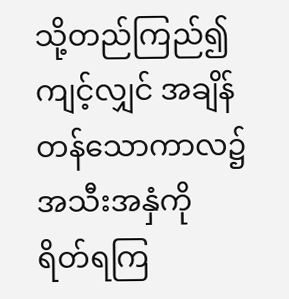သို့တည်ကြည်၍ ကျင့်လျှင် အချိန်တန်သောကာလ၌ အသီးအနှံကို ရိတ်ရကြ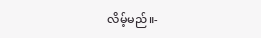လိမ့်မည်။-